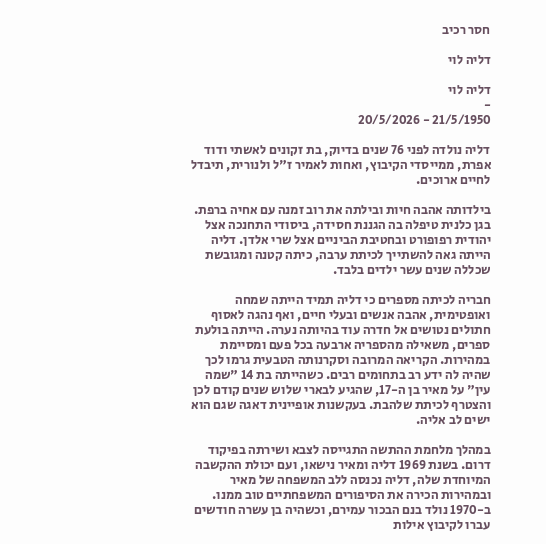חסר רכיב

דליה לוי

דליה לוי
-
21/5/1950 - 20/5/2026

דליה נולדה לפני 76 שנים בדיוק, בת זקונים לאשתי ודוד אפרת, ממייסדי הקיבוץ, ואחות לאמיר ז"ל ולנורית, תיבדל לחיים ארוכים.

בילדותה אהבה חיות ובילתה את רוב זמנה עם אחיה ברפת. בגן כלנית טיפלה בה הגננת חסידה, ביסודי התחנכה אצל יהודית רפופורט ובחטיבת הביניים אצל שרי אלדן. דליה הייתה גאה להשתייך לכיתת ערבה, כיתה קטנה ומגובשת שכללה שנים עשר ילדים בלבד.

חבריה לכיתה מספרים כי דליה תמיד הייתה שמחה ואופטימית, אהבה אנשים ובעלי חיים, ואף נהגה לאסוף חתולים נטושים אל חדרה עוד בהיותה נערה. הייתה בולעת ספרים, משאילה מהספריה ארבעה בכל פעם ומסיימת במהירות. הקריאה המרובה וסקרנותה הטבעית גרמו לכך שהיה לה ידע רב בתחומים רבים. כשהייתה בת 14 "שמה עין" על מאיר בן ה-17, שהגיע לבארי שלוש שנים קודם לכן והצטרף לכיתת שלהבת. בעקשנות אופיינית דאגה שגם הוא ישים לב אליה.

במהלך מלחמת ההתשה התגייסה לצבא ושירתה בפיקוד דרום. בשנת 1969 דליה ומאיר נישאו, ועם יכולת ההקשבה המיוחדת שלה, דליה נכנסה ללב המשפחה של מאיר ובמהירות הכירה את הסיפורים המשפחתיים טוב ממנו. ב-1970 נולד בנם הבכור עמירם, וכשהיה בן עשרה חודשים עברו לקיבוץ אילות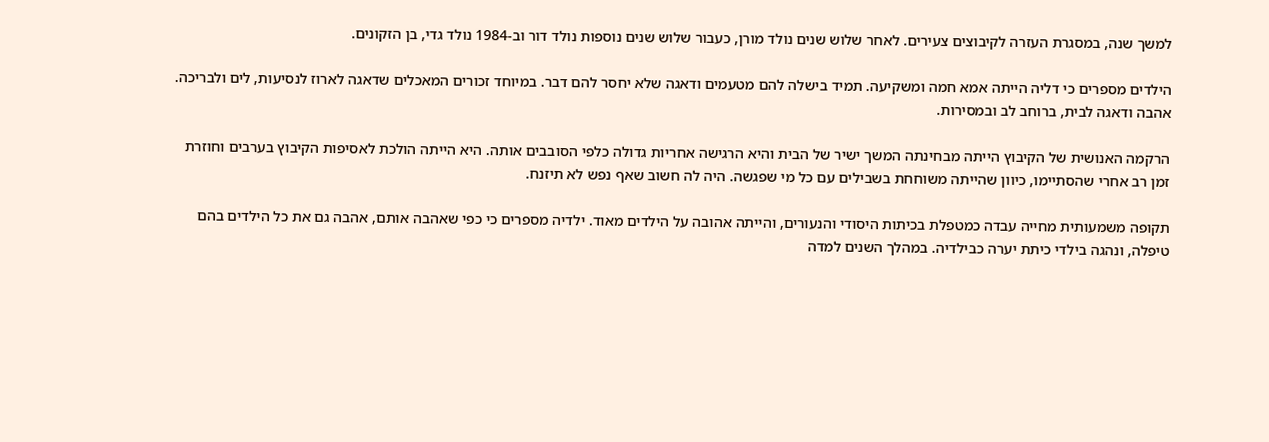למשך שנה, במסגרת העזרה לקיבוצים צעירים. לאחר שלוש שנים נולד מורן, כעבור שלוש שנים נוספות נולד דור וב-1984 נולד גדי, בן הזקונים.

הילדים מספרים כי דליה הייתה אמא חמה ומשקיעה. תמיד בישלה להם מטעמים ודאגה שלא יחסר להם דבר. במיוחד זכורים המאכלים שדאגה לארוז לנסיעות, לים ולבריכה. אהבה ודאגה לבית, ברוחב לב ובמסירות.

הרקמה האנושית של הקיבוץ הייתה מבחינתה המשך ישיר של הבית והיא הרגישה אחריות גדולה כלפי הסובבים אותה. היא הייתה הולכת לאסיפות הקיבוץ בערבים וחוזרת זמן רב אחרי שהסתיימו, כיוון שהייתה משוחחת בשבילים עם כל מי שפגשה. היה לה חשוב שאף נפש לא תיזנח.

תקופה משמעותית מחייה עבדה כמטפלת בכיתות היסודי והנעורים, והייתה אהובה על הילדים מאוד. ילדיה מספרים כי כפי שאהבה אותם, אהבה גם את כל הילדים בהם טיפלה, ונהגה בילדי כיתת יערה כבילדיה. במהלך השנים למדה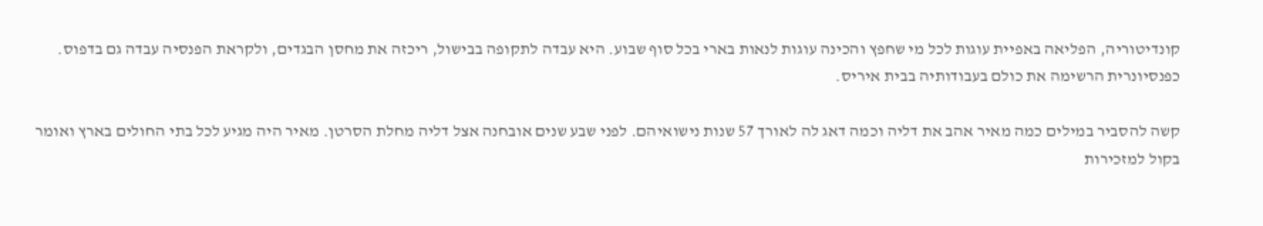קונדיטוריה, הפליאה באפיית עוגות לכל מי שחפץ והכינה עוגות לנאות בארי בכל סוף שבוע. היא עבדה לתקופה בבישול, ריכזה את מחסן הבגדים, ולקראת הפנסיה עבדה גם בדפוס. כפנסיונרית הרשימה את כולם בעבודותיה בבית איריס.

קשה להסביר במילים כמה מאיר אהב את דליה וכמה דאג לה לאורך 57 שנות נישואיהם. לפני שבע שנים אובחנה אצל דליה מחלת הסרטן. מאיר היה מגיע לכל בתי החולים בארץ ואומר בקול למזכירות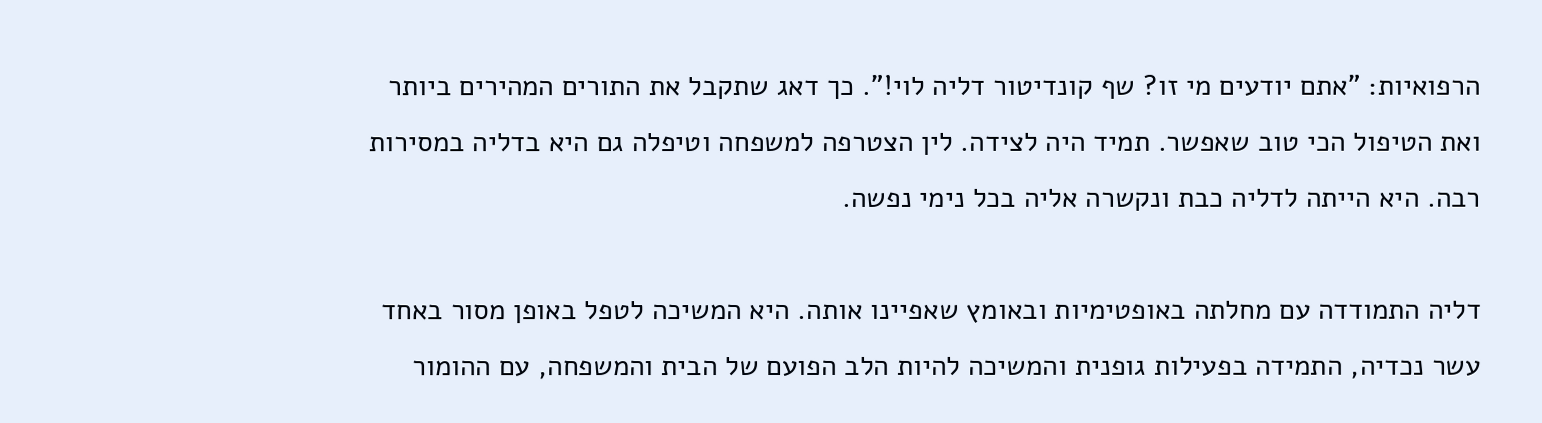הרפואיות: "אתם יודעים מי זו? שף קונדיטור דליה לוי!". כך דאג שתקבל את התורים המהירים ביותר ואת הטיפול הכי טוב שאפשר. תמיד היה לצידה. לין הצטרפה למשפחה וטיפלה גם היא בדליה במסירות רבה. היא הייתה לדליה כבת ונקשרה אליה בכל נימי נפשה.

דליה התמודדה עם מחלתה באופטימיות ובאומץ שאפיינו אותה. היא המשיכה לטפל באופן מסור באחד עשר נכדיה, התמידה בפעילות גופנית והמשיכה להיות הלב הפועם של הבית והמשפחה, עם ההומור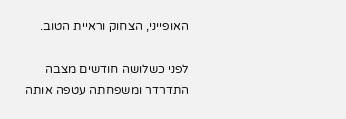האופייני, הצחוק וראיית הטוב.

לפני כשלושה חודשים מצבה התדרדר ומשפחתה עטפה אותה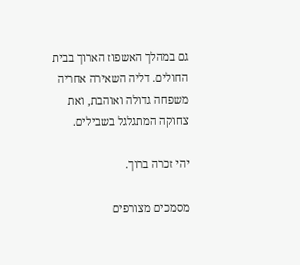גם במהלך האשפוז הארוך בבית החולים. דליה השאירה אחריה משפחה גדולה ואוהבת, ואת צחוקה המתגלגל בשבילים.

יהי זכרה ברוך.

מסמכים מצורפים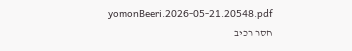yomonBeeri.2026-05-21.20548.pdf
חסר רכיב